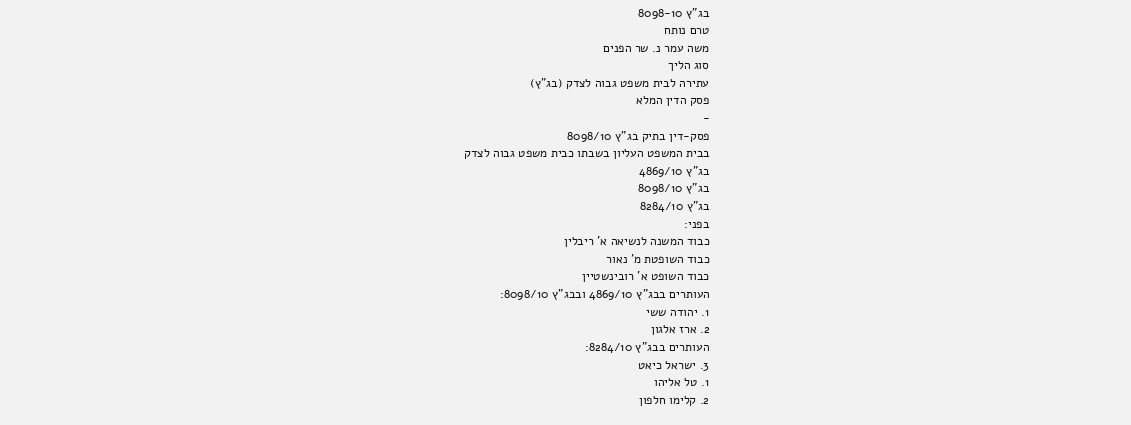בג"ץ 8098-10
טרם נותח
משה עמר נ. שר הפנים
סוג הליך
עתירה לבית משפט גבוה לצדק (בג"ץ)
פסק הדין המלא
-
פסק-דין בתיק בג"ץ 8098/10
בבית המשפט העליון בשבתו כבית משפט גבוה לצדק
בג"ץ 4869/10
בג"ץ 8098/10
בג"ץ 8284/10
בפני:
כבוד המשנה לנשיאה א' ריבלין
כבוד השופטת מ' נאור
כבוד השופט א' רובינשטיין
העותרים בבג"ץ 4869/10 ובבג"ץ 8098/10:
1. יהודה ששי
2. ארז אלגון
העותרים בבג"ץ 8284/10:
3. ישראל כיאט
1. טל אליהו
2. קלימו חלפון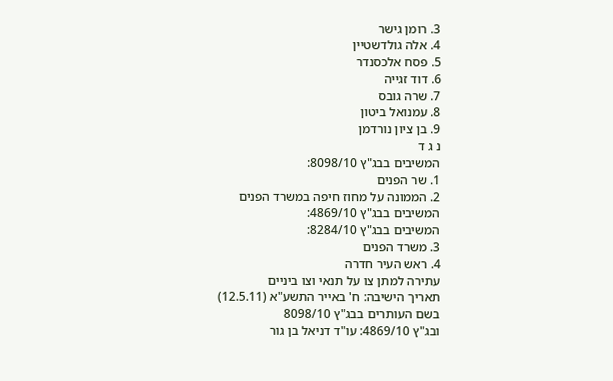3. רומן גישר
4. אלה גולדשטיין
5. פסח אלכסנדר
6. דוד זגייה
7. שרה גובס
8. עמנואל ביטון
9. בן ציון נורדמן
נ ג ד
המשיבים בבג"ץ 8098/10:
1. שר הפנים
2. הממונה על מחוז חיפה במשרד הפנים
המשיבים בבג"ץ 4869/10:
המשיבים בבג"ץ 8284/10:
3. משרד הפנים
4. ראש העיר חדרה
עתירה למתן צו על תנאי וצו ביניים
תאריך הישיבה: ח' באייר התשע"א (12.5.11)
בשם העותרים בבג"ץ 8098/10
ובג"ץ 4869/10: עו"ד דניאל בן גור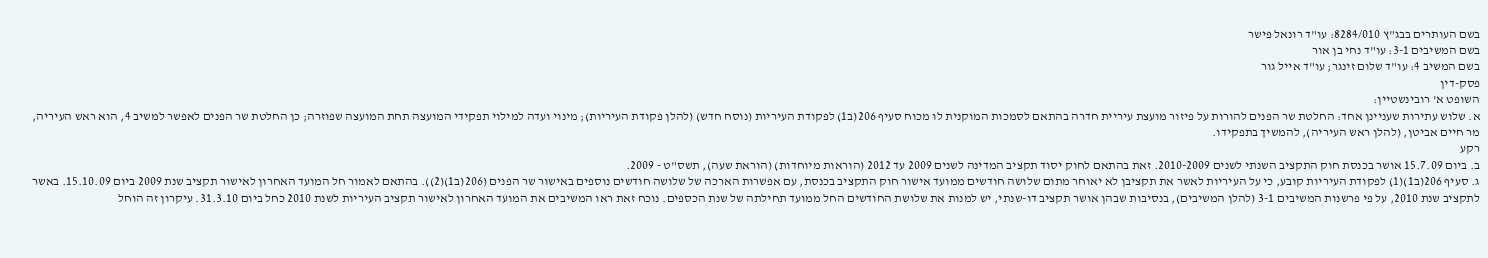בשם העותרים בבג"ץ 8284/010: עו"ד רונאל פישר
בשם המשיבים 3-1: עו"ד נחי בן אור
בשם המשיב 4: עו"ד שלום זינגר; עו"ד אייל גור
פסק-דין
השופט א' רובינשטיין:
א. שלוש עתירות שעניינן אחד: החלטת שר הפנים להורות על פיזור מועצת עיריית חדרה בהתאם לסמכות המוקנית לו מכוח סעיף 206(ב1) לפקודת העיריות (נוסח חדש) (להלן פקודת העיריות); מינוי ועדה למילוי תפקידי המועצה תחת המועצה שפוזרה; כן החלטת שר הפנים לאפשר למשיב 4, הוא ראש העיריה, מר חיים אביטן, (להלן ראש העיריה), להמשיך בתפקידו.
רקע
ב. ביום 15.7.09 אושר בכנסת חוק התקציב השנתי לשנים 2010-2009. זאת בהתאם לחוק יסוד תקציב המדינה לשנים 2009 עד 2012 (הוראות מיוחדות) (הוראת שעה), תשס"ט - 2009.
ג. סעיף 206(ב1)(1) לפקודת העיריות קובע, כי על העיריות לאשר את תקציבן לא יאוחר מתום שלושה חודשים ממועד אישור חוק התקציב בכנסת, עם אפשרות הארכה של שלושה חודשים נוספים באישור שר הפנים (206(ב1)(2)). בהתאם לאמור חל המועד האחרון לאישור תקציב שנת 2009 ביום 15.10.09. באשר לתקציב שנת 2010, על פי פרשנות המשיבים 3-1 (להלן המשיבים), בנסיבות שבהן אושר תקציב דו-שנתי, יש למנות את שלושת החודשים החל ממועד תחילתה של שנת הכספים. נוכח זאת ראו המשיבים את המועד האחרון לאישור תקציב העיריות לשנת 2010 כחל ביום 31.3.10. עיקרון זה הוחל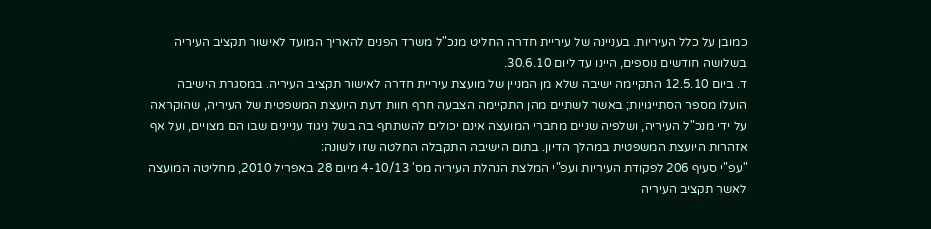כמובן על כלל העיריות. בעניינה של עיריית חדרה החליט מנכ"ל משרד הפנים להאריך המועד לאישור תקציב העיריה בשלושה חודשים נוספים, היינו עד ליום 30.6.10.
ד. ביום 12.5.10 התקיימה ישיבה שלא מן המניין של מועצת עיריית חדרה לאישור תקציב העיריה. במסגרת הישיבה הועלו מספר הסתייגויות; באשר לשתיים מהן התקיימה הצבעה חרף חוות דעת היועצת המשפטית של העיריה, שהוקראה על ידי מנכ"ל העיריה, ושלפיה שניים מחברי המועצה אינם יכולים להשתתף בה בשל ניגוד עניינים שבו הם מצויים, ועל אף אזהרות היועצת המשפטית במהלך הדיון. בתום הישיבה התקבלה החלטה שזו לשונה:
"עפ"י סעיף 206 לפקודת העיריות ועפ"י המלצת הנהלת העיריה מס' 4-10/13 מיום 28 באפריל 2010, מחליטה המועצה לאשר תקציב העיריה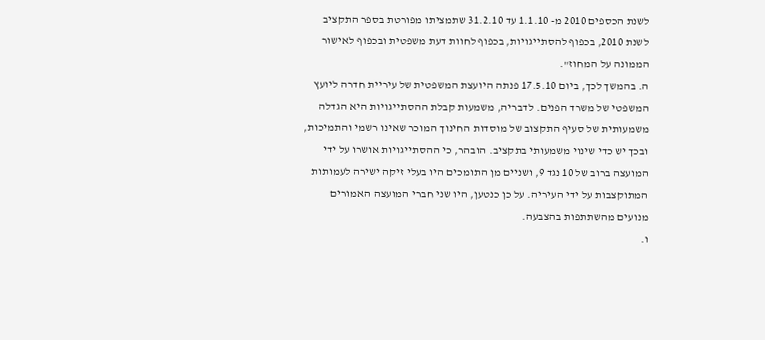לשנת הכספים 2010 מ- 1.1.10 עד 31.2.10 שתמציתו מפורטת בספר התקציב לשנת 2010, בכפוף להסתייגויות, בכפוף לחוות דעת משפטית ובכפוף לאישור הממונה על המחוז".
ה. בהמשך לכך, ביום 17.5.10 פנתה היועצת המשפטית של עיריית חדרה ליועץ המשפטי של משרד הפנים. לדבריה, משמעות קבלת ההסתייגויות היא הגדלה משמעותית של סעיף התקצוב של מוסדות החינוך המוכר שאינו רשמי והתמיכות, ובכך יש כדי שינוי משמעותי בתקציב. הובהר, כי ההסתייגויות אושרו על ידי המועצה ברוב של 10 נגד 9, ושניים מן התומכים היו בעלי זיקה ישירה לעמותות המתוקצבות על ידי העיריה. על כן כנטען, היו שני חברי המועצה האמורים מנועים מהשתתפות בהצבעה.
ו.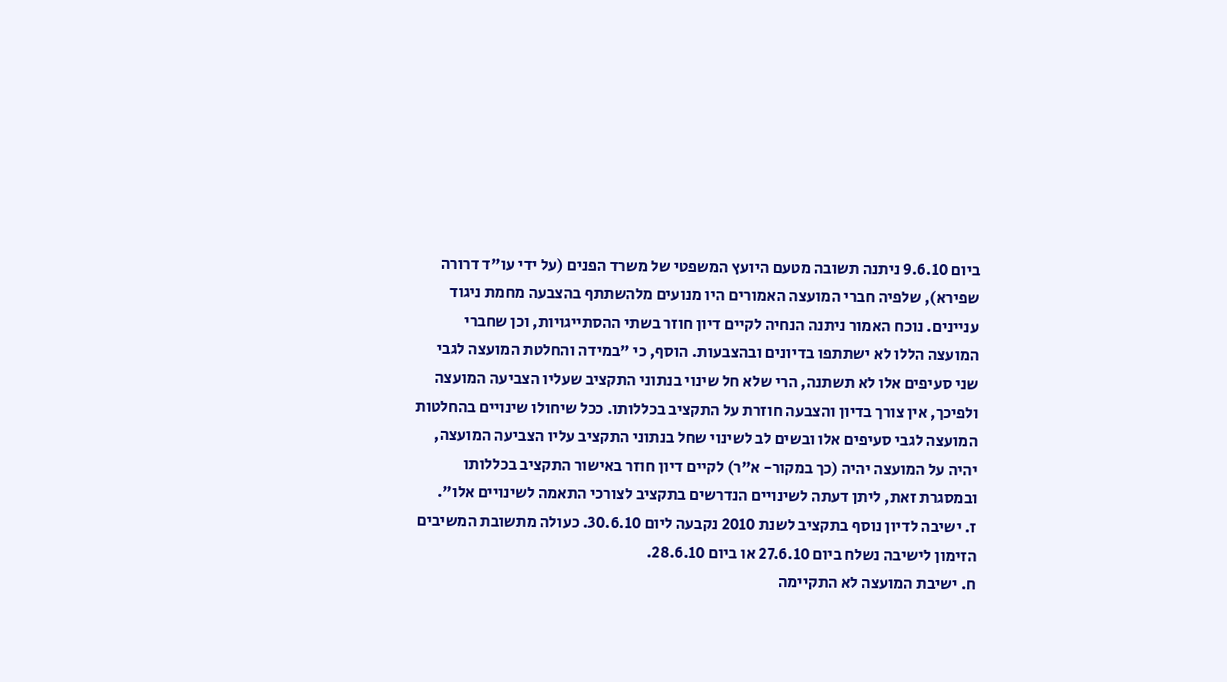ביום 9.6.10 ניתנה תשובה מטעם היועץ המשפטי של משרד הפנים (על ידי עו"ד דרורה שפירא), שלפיה חברי המועצה האמורים היו מנועים מלהשתתף בהצבעה מחמת ניגוד עניינים. נוכח האמור ניתנה הנחיה לקיים דיון חוזר בשתי ההסתייגויות, וכן שחברי המועצה הללו לא ישתתפו בדיונים ובהצבעות. הוסף, כי "במידה והחלטת המועצה לגבי שני סעיפים אלו לא תשתנה, הרי שלא חל שינוי בנתוני התקציב שעליו הצביעה המועצה ולפיכך, אין צורך בדיון והצבעה חוזרת על התקציב בכללותו. ככל שיחולו שינויים בהחלטות המועצה לגבי סעיפים אלו ובשים לב לשינוי שחל בנתוני התקציב עליו הצביעה המועצה, יהיה על המועצה יהיה (כך במקור- א"ר) לקיים דיון חוזר באישור התקציב בכללותו ובמסגרת זאת, ליתן דעתה לשינויים הנדרשים בתקציב לצורכי התאמה לשינויים אלו".
ז. ישיבה לדיון נוסף בתקציב לשנת 2010 נקבעה ליום 30.6.10. כעולה מתשובת המשיבים הזימון לישיבה נשלח ביום 27.6.10 או ביום 28.6.10.
ח. ישיבת המועצה לא התקיימה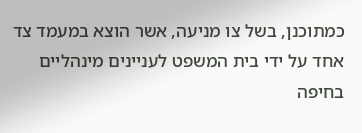כמתוכנן, בשל צו מניעה, אשר הוצא במעמד צד אחד על ידי בית המשפט לעניינים מינהליים בחיפה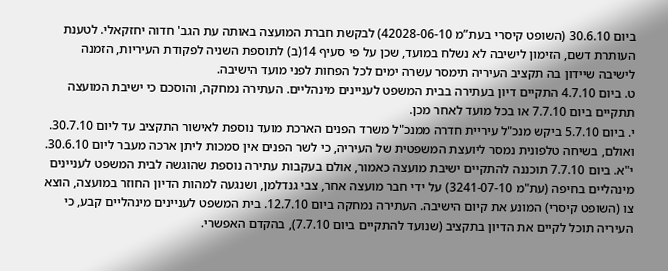ביום 30.6.10 (השופט קיסרי בעת”מ 42028-06-10) לבקשת חברת המועצה באותה עת הגב' חדוה יחזקאלי. לטענת העותרת דשם, הזימון לישיבה לא נשלח במועד, שכן על פי סעיף 14(ב) לתוספת השניה לפקודת העיריות, הזמנה לישיבה שיידון בה תקציב העיריה תימסר עשרה ימים לכל הפחות לפני מועד הישיבה.
ט. ביום 4.7.10 התקיים דיון בעתירה בבית המשפט לעניינים מינהליים. העתירה נמחקה, והוסכם כי ישיבת המועצה תתקיים ביום 7.7.10 או בכל מועד לאחר מכן.
י. ביום 5.7.10 ביקש מנכ"ל עיריית חדרה ממנכ"ל משרד הפנים הארכת מועד נוספת לאישור התקציב עד ליום 30.7.10. ואולם, בשיחה טלפונית נמסר ליועצת המשפטית של העיריה, כי לשר הפנים אין סמכות ליתן ארכה מעבר ליום 30.6.10.
י"א. ביום 7.7.10 תוכננה להתקיים ישיבת מועצה כאמור, אולם בעקבות עתירה נוספת שהוגשה לבית המשפט לעניינים מינהליים בחיפה (עת"מ 3241-07-10) על ידי חבר מועצה אחר, צבי גנדלמן, ושנגעה למהות הדיון החוזר במועצה, הוצא צו (השופט קיסרי) המונע את קיום הישיבה. העתירה נמחקה ביום 12.7.10. בית המשפט לעניינים מינהליים קבע, כי העיריה תוכל לקיים את הדיון בתקציב (שנועד להתקיים ביום 7.7.10), בהקדם האפשרי.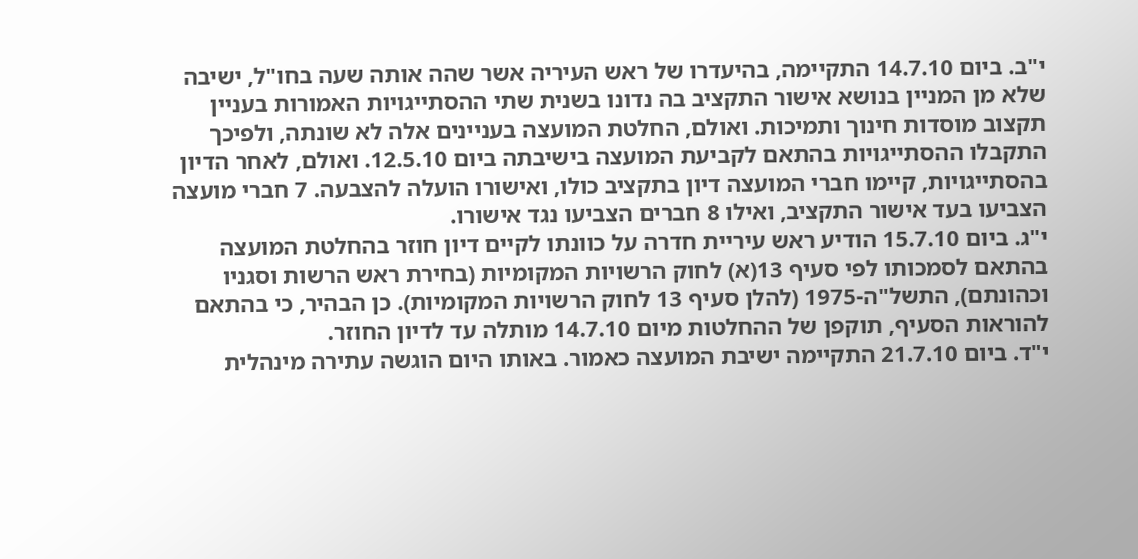י"ב. ביום 14.7.10 התקיימה, בהיעדרו של ראש העיריה אשר שהה אותה שעה בחו"ל, ישיבה שלא מן המניין בנושא אישור התקציב בה נדונו בשנית שתי ההסתייגויות האמורות בעניין תקצוב מוסדות חינוך ותמיכות. ואולם, החלטת המועצה בעניינים אלה לא שונתה, ולפיכך התקבלו ההסתייגויות בהתאם לקביעת המועצה בישיבתה ביום 12.5.10. ואולם, לאחר הדיון בהסתייגויות, קיימו חברי המועצה דיון בתקציב כולו, ואישורו הועלה להצבעה. 7 חברי מועצה הצביעו בעד אישור התקציב, ואילו 8 חברים הצביעו נגד אישורו.
י"ג. ביום 15.7.10 הודיע ראש עיריית חדרה על כוונתו לקיים דיון חוזר בהחלטת המועצה בהתאם לסמכותו לפי סעיף 13(א) לחוק הרשויות המקומיות (בחירת ראש הרשות וסגניו וכהונתם), התשל"ה-1975 (להלן סעיף 13 לחוק הרשויות המקומיות). כן הבהיר, כי בהתאם להוראות הסעיף, תוקפן של ההחלטות מיום 14.7.10 מותלה עד לדיון החוזר.
י"ד. ביום 21.7.10 התקיימה ישיבת המועצה כאמור. באותו היום הוגשה עתירה מינהלית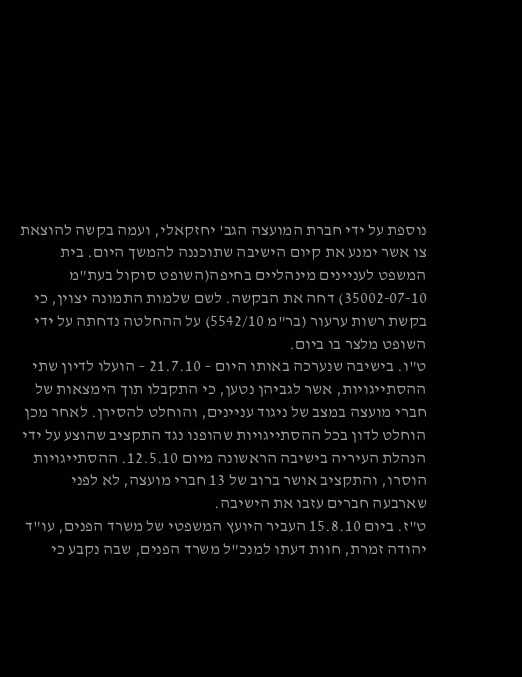נוספת על ידי חברת המועצה הגב' יחזקאלי, ועמה בקשה להוצאת צו אשר ימנע את קיום הישיבה שתוכננה להמשך היום. בית המשפט לעניינים מינהליים בחיפה(השופט סוקול בעת"מ 35002-07-10) דחה את הבקשה. לשם שלמות התמונה יצוין, כי בקשת רשות ערעור (בר"מ 5542/10) על ההחלטה נדחתה על ידי השופט מלצר בו ביום.
ט"ו. בישיבה שנערכה באותו היום – 21.7.10 – הועלו לדיון שתי ההסתייגויות, אשר לגביהן נטען, כי התקבלו תוך הימצאות של חברי מועצה במצב של ניגוד עניינים, והוחלט להסירן. לאחר מכן הוחלט לדון בכל ההסתייגויות שהופנו נגד התקציב שהוצע על ידי הנהלת העיריה בישיבה הראשונה מיום 12.5.10. ההסתייגויות הוסרו, והתקציב אושר ברוב של 13 חברי מועצה, לא לפני שארבעה חברים עזבו את הישיבה.
ט"ז. ביום 15.8.10 העביר היועץ המשפטי של משרד הפנים, עו"ד יהודה זמרת, חוות דעתו למנכ"ל משרד הפנים, שבה נקבע כי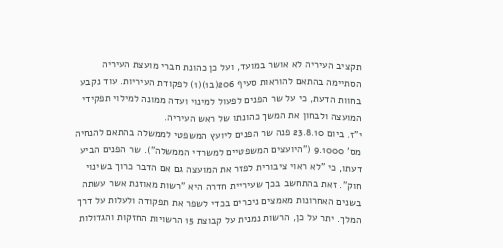תקציב העיריה לא אושר במועד, ועל כן כהונת חברי מועצת העיריה הסתיימה בהתאם להוראות סעיף 206(ב1)(1) לפקודת העיריות. עוד נקבע בחוות הדעת, כי על שר הפנים לפעול למינוי ועדה ממונה למילוי תפקידי המועצה ולבחון את המשך כהונתו של ראש העיריה.
י"ז. ביום 23.8.10 פנה שר הפנים ליועץ המשפטי לממשלה בהתאם להנחיה מס' 9.1000 ("היועצים המשפטיים למשרדי הממשלה"). שר הפנים הביע דעתו, כי "לא ראוי ציבורית לפזר את המועצה גם אם הדבר כרוך בשינוי חוק". זאת בהתחשב בכך שעיריית חדרה היא "רשות מאוזנת אשר עשתה בשנים האחרונות מאמצים ניכרים בכדי לשפר את תפקודה ולעלות על דרך המלך. יתר על כן, הרשות נמנית על קבוצת 15 הרשויות החזקות והגדולות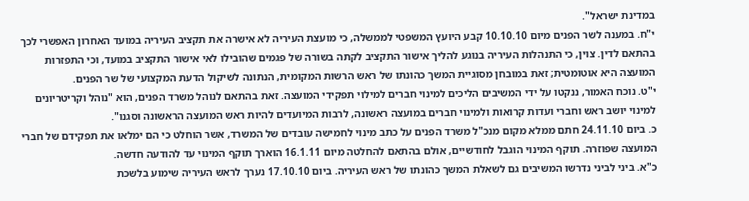במדינת ישראל".
י"ח. במענה לשר הפנים מיום 10.10.10 קבע היועץ המשפטי לממשלה, כי מועצת העיריה לא אישרה את תקציב העיריה במועד האחרון האפשרי לכך בהתאם לדין. צוין, כי התנהלות העיריה בנוגע להליך אישור התקציב לקתה בשורה של פגמים שהובילו לאי אישור התקציב במועד, וכי התפזרות המועצה היא אוטומטית; זאת במובחן מסוגיית המשך כהונתו של ראש הרשות המקומית, הנתונה לשיקול הדעת המקצועי של שר הפנים.
י"ט. נוכח האמור, ננקטו על ידי המשיבים הליכים למינוי חברים למילוי תפקידי המועצה. זאת בהתאם לנוהל משרד הפנים, הוא "נוהל וקריטריונים למינוי יושב ראש וחברי ועדות קרואות ולמינוי חברים במועצה ראשונה, לרבות המיועדים להיות ראש המועצה הראשונה וסגנו".
כ. ביום 24.11.10 חתם ממלא מקום מנכ"ל משרד הפנים על כתב מינוי לחמישה עובדים של המשרד, אשר הוחלט כי הם ימלאו את תפקידם של חברי המועצה שפוזרה. תוקף המינוי הוגבל לחודשיים, אולם בהתאם להחלטה מיום 16.1.11 הוארך תוקף המינוי עד להודעה חדשה.
כ"א. ביני לביני נדרשו המשיבים גם לשאלת המשך כהונתו של ראש העיריה. ביום 17.10.10 נערך לראש העיריה שימוע בלשכת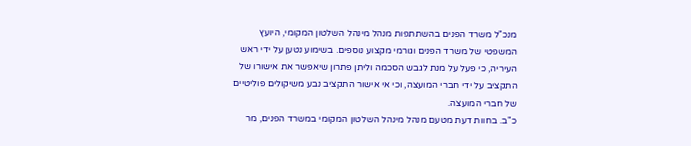מנכ"ל משרד הפנים בהשתתפות מנהל מינהל השלטון המקומי, היועץ המשפטי של משרד הפנים וגורמי מקצוע נוספים. בשימוע נטען על ידי ראש העיריה, כי פעל על מנת לגבש הסכמה וליתן פתרון שיאפשר את אישורו של התקציב על ידי חברי המועצה, וכי אי אישור התקציב נבע משיקולים פוליטיים של חברי המועצה.
כ"ב. בחוות דעת מטעם מנהל מינהל השלטון המקומי במשרד הפנים, מר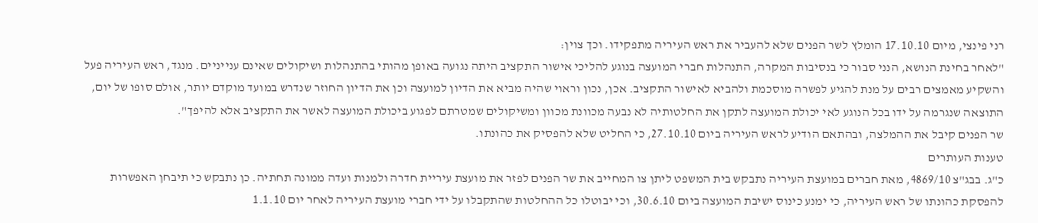רני פינצי, מיום 17.10.10 הומלץ לשר הפנים שלא להעביר את ראש העיריה מתפקידו. וכך צוין:
"לאחר בחינת הנושא, הנני סבור כי בנסיבות המקרה, התנהלות חברי המועצה בנוגע להליכי אישור התקציב היתה נגועה באופן מהותי בהתנהלות ושיקולים שאינם ענייניים. מנגד, ראש העיריה פעל והשקיע מאמצים רבים על מנת להגיע לפשרה מוסכמת ולהביא לאישור התקציב. אכן, נכון וראוי שהיה מביא את הדיון למועצה וכן את הדיון החוזר שנדרש במועד מוקדם יותר, אולם סופו של יום, התוצאה שנגרמה על ידו בכל הנוגע לאי יכולת המועצה לתקן את החלטותיה לא נבעה מכוונת מכוון ומשיקולים שמטרתם לפגוע ביכולת המועצה לאשר את התקציב אלא להיפך".
שר הפנים קיבל את ההמלצה, ובהתאם הודיע לראש העיריה ביום 27.10.10, כי החליט שלא להפסיק את כהונתו.
טענות העותרים
כ"ג. בבג"צ 4869/10, מאת חברים במועצת העיריה נתבקש בית המשפט ליתן צו המחייב את שר הפנים לפזר את מועצת עיריית חדרה ולמנות ועדה ממונה תחתיה. כן נתבקש כי תיבחן האפשרות להפסקת כהונתו של ראש העיריה, כי ימנע כינוס ישיבת המועצה ביום 30.6.10, וכי יבוטלו כל ההחלטות שהתקבלו על ידי חברי מועצת העיריה לאחר יום 1.1.10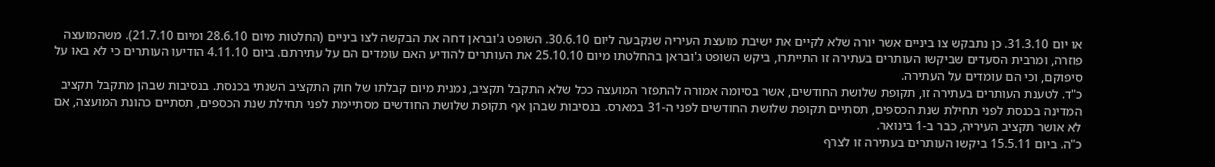או יום 31.3.10. כן נתבקש צו ביניים אשר יורה שלא לקיים את ישיבת מועצת העיריה שנקבעה ליום 30.6.10. השופט ג'ובראן דחה את הבקשה לצו ביניים (החלטות מיום 28.6.10 ומיום 21.7.10). משהמועצה פוזרה, ומרבית הסעדים שביקשו העותרים בעתירה זו התייתרו, ביקש השופט ג'ובראן בהחלטתו מיום 25.10.10 את העותרים להודיע האם עומדים הם על עתירתם. ביום 4.11.10 הודיעו העותרים כי לא באו על סיפוקם, וכי הם עומדים על העתירה.
כ"ד. לטענת העותרים בעתירה זו, תקופת שלושת החודשים, אשר בסיומה אמורה להתפזר המועצה ככל שלא התקבל תקציב, נמנית מיום קבלתו של חוק התקציב השנתי בכנסת. בנסיבות שבהן מתקבל תקציב המדינה בכנסת לפני תחילת שנת הכספים, תסתיים תקופת שלושת החודשים לפני ה-31 במארס. בנסיבות שבהן אף תקופת שלושת החודשים מסתיימת לפני תחילת שנת הכספים, תסתיים כהונת המועצה, אם לא אושר תקציב העיריה, כבר ב-1 בינואר.
כ"ה. ביום 15.5.11 ביקשו העותרים בעתירה זו לצרף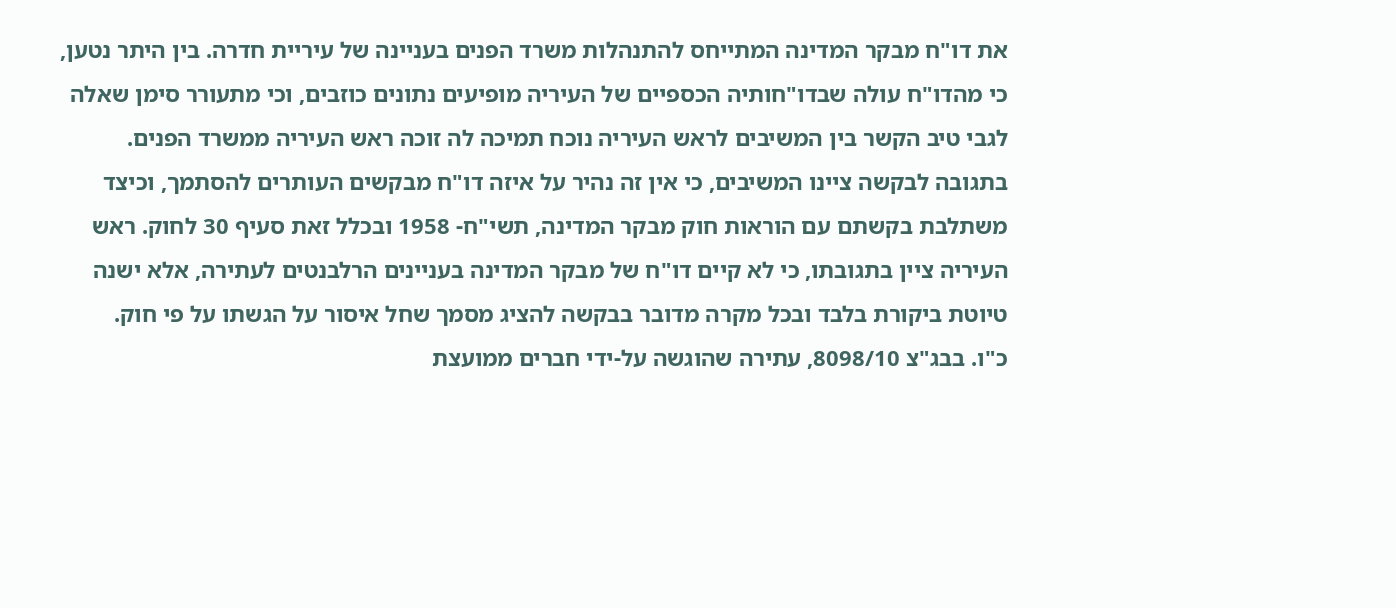את דו"ח מבקר המדינה המתייחס להתנהלות משרד הפנים בעניינה של עיריית חדרה. בין היתר נטען, כי מהדו"ח עולה שבדו"חותיה הכספיים של העיריה מופיעים נתונים כוזבים, וכי מתעורר סימן שאלה לגבי טיב הקשר בין המשיבים לראש העיריה נוכח תמיכה לה זוכה ראש העיריה ממשרד הפנים. בתגובה לבקשה ציינו המשיבים, כי אין זה נהיר על איזה דו"ח מבקשים העותרים להסתמך, וכיצד משתלבת בקשתם עם הוראות חוק מבקר המדינה, תשי"ח- 1958 ובכלל זאת סעיף 30 לחוק. ראש העיריה ציין בתגובתו, כי לא קיים דו"ח של מבקר המדינה בעניינים הרלבנטים לעתירה, אלא ישנה טיוטת ביקורת בלבד ובכל מקרה מדובר בבקשה להציג מסמך שחל איסור על הגשתו על פי חוק.
כ"ו. בבג"צ 8098/10, עתירה שהוגשה על-ידי חברים ממועצת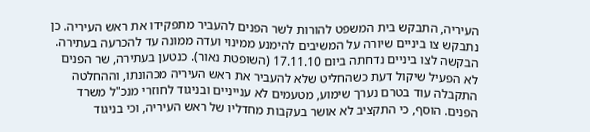העיריה, התבקש בית המשפט להורות לשר הפנים להעביר מתפקידו את ראש העיריה. כן נתבקש צו ביניים שיורה על המשיבים להימנע ממינוי ועדה ממונה עד להכרעה בעתירה. הבקשה לצו ביניים נדחתה ביום 17.11.10 (השופטת נאור). כנטען בעתירה, שר הפנים לא הפעיל שיקול דעת כשהחליט שלא להעביר את ראש העיריה מכהונתו, וההחלטה התקבלה עוד בטרם נערך שימוע, מטעמים לא ענייניים ובניגוד לחוזרי מנכ"ל משרד הפנים. הוסף, כי התקציב לא אושר בעקבות מחדליו של ראש העיריה, וכי בניגוד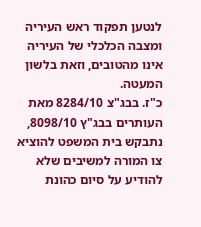לנטען תפקוד ראש העיריה ומצבה הכלכלי של העיריה אינו מהטובים, וזאת בלשון המעטה.
כ"ז. בבג"צ 8284/10 מאת העותרים בבג"ץ 8098/10, נתבקש בית המשפט להוציא צו המורה למשיבים שלא להודיע על סיום כהונת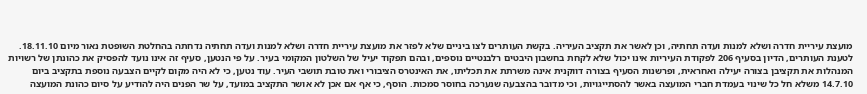מועצת עיריית חדרה ושלא למנות ועדה תחתיה, וכן לאשר את תקציב העיריה. בקשת העותרים לצו ביניים שלא לפזר את מועצת עיריית חדרה ושלא למנות ועדה תחתיה נדחתה בהחלטת השופטת נאור מיום 18.11.10. לטענת העותרים, הדיון בסעיף 206 לפקודת העיריות אינו יכול שלא לקחת בחשבון היבטים רלבנטיים נוספים, ובהם תפקוד יעיל של השלטון המקומי בעיר. על פי הנטען, סעיף זה אינו נועד להפסיק את כהונתן של רשויות המנהלות את תקציבן בצורה יעילה ואחראית, ופרשנות הסעיף בצורה דווקנית אינה משרתת את תכליתו, את האינטרס הציבורי ואת טובת תושבי העיר. עוד נטען, כי לא היה מקום לקיים הצבעה נוספת בתקציב ביום 14.7.10 משלא חל כל שינוי בעמדת חברי המועצה באשר להסתייגויות, וכי מדובר בהצבעה שנערכה בחוסר סמכות. הוסף, כי אף אם אכן לא אושר התקציב במועד, על שר הפנים היה להודיע על סיום כהונת המועצה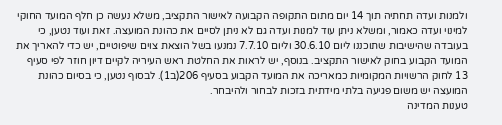ולמנות ועדה תחתיה תוך 14 יום מתום התקופה הקבועה לאישור התקציב, משלא נעשה כן חלף המועד החוקי למינוי ועדה כאמור, ומשלא ניתן עוד למנות ועדה גם לא ניתן לסיים את כהונת המועצה. זאת ועוד נטען, כי בעובדה שהישיבות שתוכננו ליום 30.6.10 וליום 7.7.10 נמנעו בשל הוצאת צוים שיפוטיים, יש כדי להאריך את המועד הקבוע בחוק לאישור התקציב. בנוסף, יש לראות את החלטת ראש העיריה לקיים דיון חוזר לפי סעיף 13 לחוק הרשויות המקומיות כמאריכה את המועד הקבוע בסעיף 206(ב1). לבסוף נטען, כי בסיום כהונת המועצה יש משום פגיעה בלתי מידתית בזכות לבחור ולהיבחר.
טענות המדינה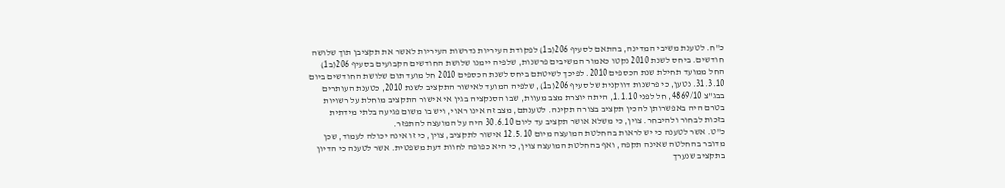כ"ח. לטענת משיבי המדינה, בהתאם לסעיף 206(ב1) לפקודת העיריות נדרשות העיריות לאשר את תקציבן תוך שלושה חודשים. ביחס לשנת 2010 נקטו כאמור המשיבים פרשנות, שלפיה יימנו שלושת החודשים הקבועים בסעיף 206(ב1) החל ממועד תחילת שנת הכספים 2010. לפיכך לשיטתם ביחס לשנת הכספים 2010 חל מועד תום שלושת החודשים ביום 31.3.10. נטען, כי פרשנות דווקנית של סעיף 206(ב1), שלפיה המועד לאישור התקציב לשנת 2010, כטענת העותרים בבג"צ 4869/10, חל לפני 1.1.10, היתה יוצרת מצב מעוות, שבו הסנקציה בגין אי אישור התקציב מוחלת על רשויות בטרם היה באפשרותן להכין תקציב בצורה תקינה. לטענתם, מצב זה אינו ראוי, ויש בו משום פגיעה בלתי מידתית בזכות לבחור ולהיבחר. צוין, כי משלא אושר תקציב עד ליום 30.6.10 היה על המועצה להתפזר.
כ"ט. אשר לטענה כי יש לראות בהחלטת המועצה מיום 12.5.10 אישור לתקציב, צוין, כי זו אינה יכולה לעמוד, שכן מדובר בהחלטה שאינה תקפה, ואף בהחלטת המועצה צוין, כי היא כפופה לחוות דעת משפטית. אשר לטענה כי הדיון בתקציב שנערך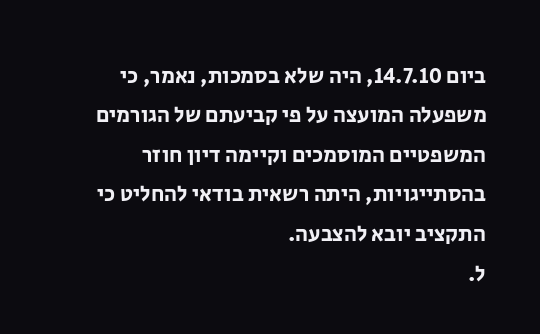ביום 14.7.10, היה שלא בסמכות, נאמר, כי משפעלה המועצה על פי קביעתם של הגורמים המשפטיים המוסמכים וקיימה דיון חוזר בהסתייגויות, היתה רשאית בודאי להחליט כי התקציב יובא להצבעה.
ל.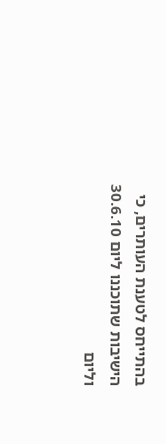בהתייחס לטענת העותרים, כי הישיבות שתוכננו ליום 30.6.10 וליום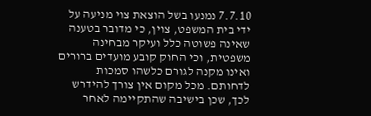7.7.10 נמנעו בשל הוצאת צוי מניעה על ידי בית המשפט, צוין, כי מדובר בטענה שאינה פשוטה כלל ועיקר מבחינה משפטית, וכי החוק קובע מועדים ברורים ואינו מקנה לגורם כלשהו סמכות לדחותם. מכל מקום אין צורך להידרש לכך, שכן בישיבה שהתקיימה לאחר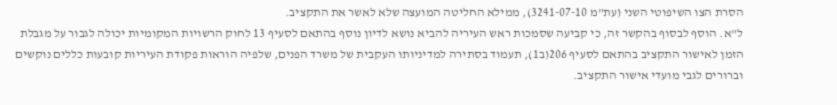הסרת הצו השיפוטי השני (עת"מ 3241-07-10), ממילא החליטה המועצה שלא לאשר את התקציב.
ל"א. הוסף לבסוף בהקשר זה, כי קביעה שסמכות ראש העיריה להביא נושא לדיון נוסף בהתאם לסעיף 13 לחוק הרשויות המקומיות יכולה לגבור על מגבלת הזמן לאישור התקציב בהתאם לסעיף 206(ב1), תעמוד בסתירה למדיניותו העקבית של משרד הפנים, שלפיה הוראות פקודת העיריות קובעות כללים נוקשים וברורים לגבי מועדי אישור התקציב.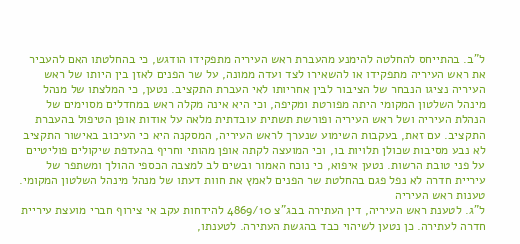ל"ב. בהתייחס להחלטה להימנע מהעברת ראש העיריה מתפקידו הודגש, כי בהחלטתו האם להעביר את ראש העיריה מתפקידו או להשאירו לצד ועדה ממונה, על שר הפנים לאזן בין היותו של ראש העיריה נציגו הנבחר של הציבור לבין אחריותו לאי העברת התקציב. נטען, כי המלצתו של מנהל מינהל השלטון המקומי היתה מפורטת ומקיפה, וכי היא אינה מקלה ראש במחדלים מסוימים של הנהלת העיריה ושל ראש העיריה ופורשת תשתית עובדתית מלאה על אודות אופן הטיפול בהעברת התקציב. עם זאת, בעקבות השימוע שנערך לראש העיריה, המסקנה היא כי העיכוב באישור התקציב לא נבע מסיבות שכולן תלויות בו, וכי המועצה לקתה אופן מהותי וחריף בהעדפת שיקולים פוליטיים על פני טובת הרשות. נטען איפוא, כי נוכח האמור ובשים לב למצבה הכספי ההולך ומשתפר של עיריית חדרה לא נפל פגם בהחלטת שר הפנים לאמץ את חוות דעתו של מנהל מינהל השלטון המקומי.
טענות ראש העיריה
ל"ג. לטענת ראש העיריה, דין העתירה בבג"צ 4869/10 להידחות עקב אי צירוף חברי מועצת עיריית חדרה לעתירה. כן נטען לשיהוי כבד בהגשת העתירה. לטענתו,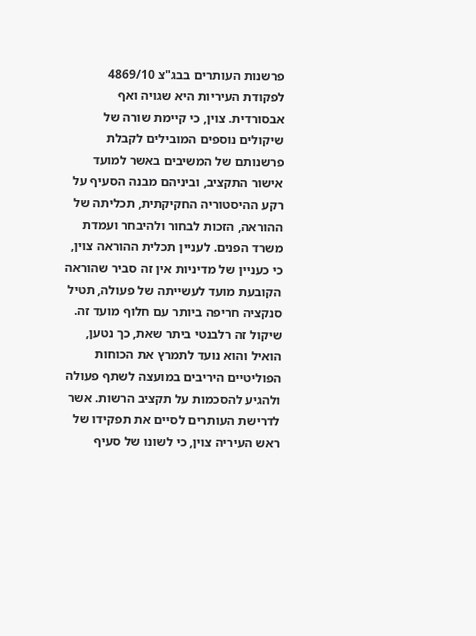פרשנות העותרים בבג"צ 4869/10 לפקודת העיריות היא שגויה ואף אבסורדית. צוין, כי קיימת שורה של שיקולים נוספים המובילים לקבלת פרשנותם של המשיבים באשר למועד אישור התקציב, וביניהם מבנה הסעיף על רקע ההיסטוריה החקיקתית, תכליתה של ההוראה, הזכות לבחור ולהיבחר ועמדת משרד הפנים. לעניין תכלית ההוראה צוין, כי כעניין של מדיניות אין זה סביר שהוראה הקובעת מועד לעשייתה של פעולה, תטיל סנקציה חריפה ביותר עם חלוף מועד זה. שיקול זה רלבנטי ביתר שאת, כך נטען, הואיל והוא נועד לתמרץ את הכוחות הפוליטיים היריבים במועצה לשתף פעולה ולהגיע להסכמות על תקציב הרשות. אשר לדרישת העותרים לסיים את תפקידו של ראש העיריה צוין, כי לשונו של סעיף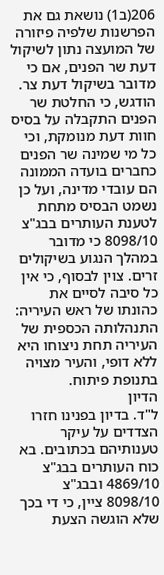206(ב1) נושאת גם את הפרשנות שלפיה פיזורה של המועצה נתון לשיקול דעת שר הפנים, אם כי מדובר בשיקול דעת צר. הודגש, כי החלטת שר הפנים התקבלה על בסיס חוות דעת מנומקת, וכי כל מי שמינה שר הפנים כחברים בועדה הממונה הם עובדי מדינה, ועל כן נשמט הבסיס מתחת לטענת העותרים בבג"צ 8098/10 כי מדובר במהלך הנגוע בשיקולים זרים. צוין לבסוף, כי אין כל סיבה לסיים את כהונתו של ראש העיריה: התנהלותה הכספית של העיריה תחת ניצוחו היא ללא דופי, והעיר מצויה בתנופת פיתוח.
הדיון
ל"ד. בדיון בפנינו חזרו הצדדים על עיקר טענותיהם בכתובים. בא כוח העותרים בבג"צ 4869/10 ובבג"צ 8098/10 ציין, כי די בכך שלא הוגשה הצעת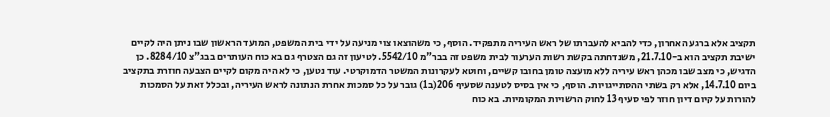תקציב אלא ברגע האחרון, כדי להביא להעברתו של ראש העיריה מתפקיד. הוסף, כי משהוצאו צוי מניעה על ידי בית המשפט, המועד הראשון שבו ניתן היה לקיים ישיבת תקציב הוא ב-21.7.10, משנדחתה בקשת רשות הערעור לבית משפט זה בבר"מ 5542/10. לטיעון זה גם הצטרף גם בא כוח העותרים בבג"צ 8284/10. כן הדגיש, כי מצב שבו מכהן ראש עיריה ללא מועצה טומן בחובו קשיים, וחוטא לעקרונות המשטר הדמוקרטי. עוד נטען, כי לא היה מקום לקיים הצבעה חוזרת בתקציב ביום 14.7.10, אלא רק בשתי ההסתייגויות. הוסף, כי אין בסיס לטענה שסעיף 206(ב1) גובר על כל סמכות אחרת הנתונה לראש העיריה, ובכלל זאת על הסמכות להורות על קיום דיון חוזר לפי סעיף 13 לחוק הרשויות המקומיות. בא כוח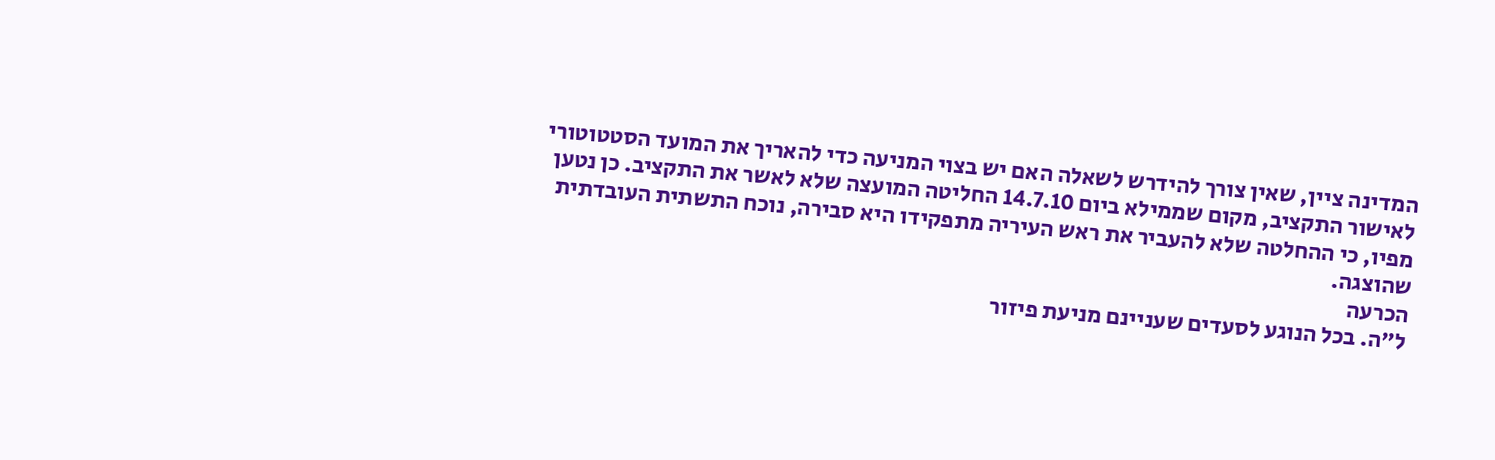המדינה ציין, שאין צורך להידרש לשאלה האם יש בצוי המניעה כדי להאריך את המועד הסטטוטורי לאישור התקציב, מקום שממילא ביום 14.7.10 החליטה המועצה שלא לאשר את התקציב. כן נטען מפיו, כי ההחלטה שלא להעביר את ראש העיריה מתפקידו היא סבירה, נוכח התשתית העובדתית שהוצגה.
הכרעה
ל"ה. בכל הנוגע לסעדים שעניינם מניעת פיזור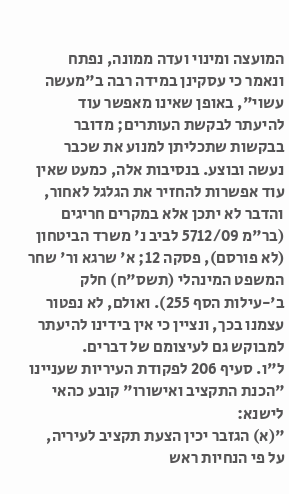המועצה ומינוי ועדה ממונה, נפתח ונאמר כי עסקינן במידה רבה ב"מעשה עשוי", באופן שאינו מאפשר עוד להיעתר לבקשת העותרים; מדובר בבקשות שתכליתן למנוע את שכבר נעשה ובוצע. בנסיבות אלה, כמעט שאין עוד אפשרות להחזיר את הגלגל לאחור, והדבר לא יתכן אלא במקרים חריגים (בר"מ 5712/09 לביב נ' משרד הביטחון (לא פורסם), פסקה 12; א' שרגא ור' שחר המשפט המינהלי (תשס"ח) חלק ב'-עילות הסף 255). ואולם, לא נפטור עצמנו בכך, ונציין כי אין בידינו להיעתר למבוקש גם לעיצומם של דברים.
ל"ו. סעיף 206 לפקודת העיריות שעניינו "הכנת התקציב ואישורו" קובע כהאי לישנא:
"(א) הגזבר יכין הצעת תקציב לעיריה, על פי הנחיות ראש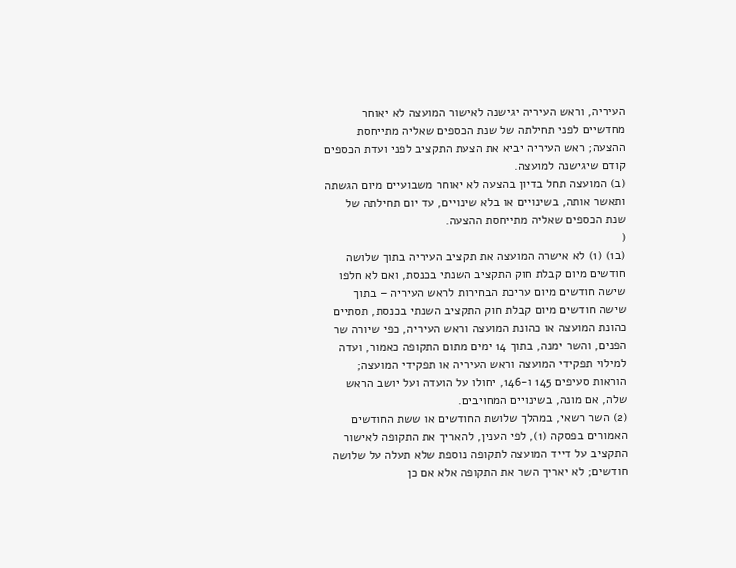העיריה, וראש העיריה יגישנה לאישור המועצה לא יאוחר מחדשיים לפני תחילתה של שנת הכספים שאליה מתייחסת ההצעה; ראש העיריה יביא את הצעת התקציב לפני ועדת הכספים קודם שיגישנה למועצה.
(ב) המועצה תחל בדיון בהצעה לא יאוחר משבועיים מיום הגשתה ותאשר אותה, בשינויים או בלא שינויים, עד יום תחילתה של שנת הכספים שאליה מתייחסת ההצעה.
(
(ב1) (1) לא אישרה המועצה את תקציב העיריה בתוך שלושה חודשים מיום קבלת חוק התקציב השנתי בכנסת, ואם לא חלפו שישה חודשים מיום עריכת הבחירות לראש העיריה – בתוך שישה חודשים מיום קבלת חוק התקציב השנתי בכנסת, תסתיים כהונת המועצה או כהונת המועצה וראש העיריה, כפי שיורה שר הפנים, והשר ימנה, בתוך 14 ימים מתום התקופה כאמור, ועדה למילוי תפקידי המועצה וראש העיריה או תפקידי המועצה; הוראות סעיפים 145 ו-146, יחולו על הועדה ועל יושב הראש שלה, אם מונה, בשינויים המחויבים.
(2) השר רשאי, במהלך שלושת החודשים או ששת החודשים האמורים בפסקה (1), לפי הענין, להאריך את התקופה לאישור התקציב על דייד המועצה לתקופה נוספת שלא תעלה על שלושה חודשים; לא יאריך השר את התקופה אלא אם כן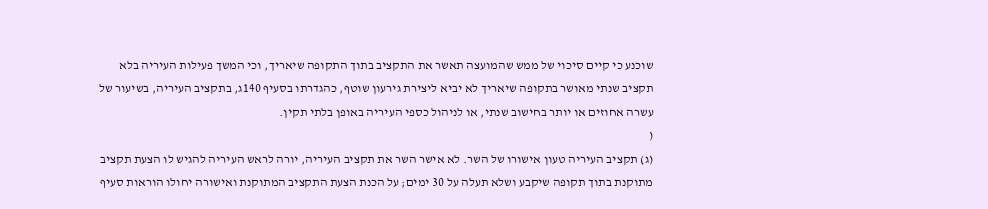שוכנע כי קיים סיכוי של ממש שהמועצה תאשר את התקציב בתוך התקופה שיאריך, וכי המשך פעילות העיריה בלא תקציב שנתי מאושר בתקופה שיאריך לא יביא ליצירת גירעון שוטף, כהגדרתו בסעיף 140ג, בתקציב העיריה, בשיעור של עשרה אחוזים או יותר בחישוב שנתי, או לניהול כספי העיריה באופן בלתי תקין.
(
(ג) תקציב העיריה טעון אישורו של השר. לא אישר השר את תקציב העיריה, יורה לראש העיריה להגיש לו הצעת תקציב מתוקנת בתוך תקופה שיקבע ושלא תעלה על 30 ימים; על הכנת הצעת התקציב המתוקנת ואישורה יחולו הוראות סעיף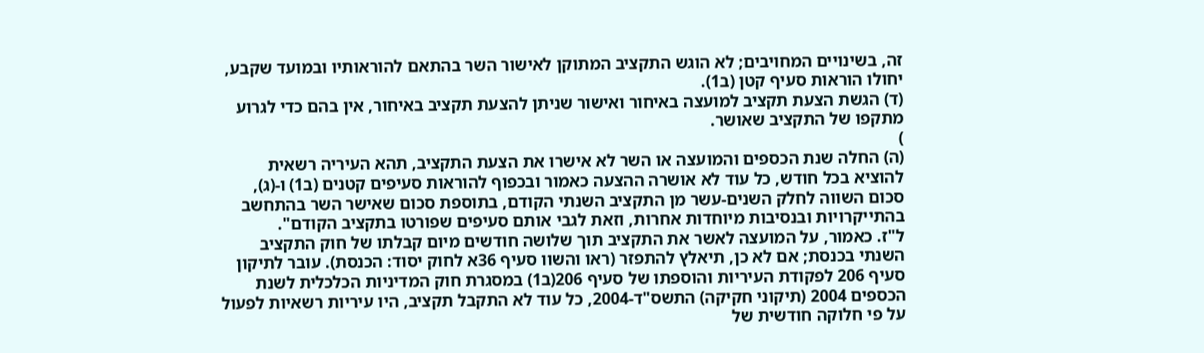זה, בשינויים המחויבים; לא הוגש התקציב המתוקן לאישור השר בהתאם להוראותיו ובמועד שקבע, יחולו הוראות סעיף קטן (ב1).
(ד) הגשת הצעת תקציב למועצה באיחור ואישור שניתן להצעת תקציב באיחור, אין בהם כדי לגרוע מתקפו של התקציב שאושר.
)
(ה) החלה שנת הכספים והמועצה או השר לא אישרו את הצעת התקציב, תהא העיריה רשאית להוציא בכל חודש, כל עוד לא אושרה ההצעה כאמור ובכפוף להוראות סעיפים קטנים (ב1) ו-(ג), סכום השווה לחלק השנים-עשר מן התקציב השנתי הקודם, בתוספת סכום שאישר השר בהתחשב בהתייקרויות ובנסיבות מיוחדות אחרות, וזאת לגבי אותם סעיפים שפורטו בתקציב הקודם".
ל"ז. כאמור, על המועצה לאשר את התקציב תוך שלושה חודשים מיום קבלתו של חוק התקציב השנתי בכנסת; אם לא כן, תיאלץ להתפזר (ראו והשוו סעיף 36א לחוק יסוד: הכנסת). עובר לתיקון סעיף 206 לפקודת העיריות והוספתו של סעיף 206(ב1) במסגרת חוק המדיניות הכלכלית לשנת הכספים 2004 (תיקוני חקיקה) התשס"ד-2004, כל עוד לא התקבל תקציב, היו עיריות רשאיות לפעול על פי חלוקה חודשית של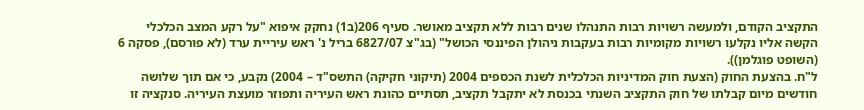התקציב הקודם, ולמעשה רשויות רבות התנהלו שנים רבות ללא תקציב מאושר. סעיף 206(ב1) נחקק איפוא "על רקע המצב הכלכלי הקשה אליו נקלעו רשויות מקומיות רבות בעקבות ניהולן הפיננסי הכושל" (בג"צ 6827/07 בריל נ' ראש עיריית ערד (לא פורסם), פסקה 6 (השופט פוגלמן)).
ל"ח. בהצעת החוק (הצעת חוק המדיניות הכלכלית לשנת הכספים 2004 (תיקוני חקיקה) התשס"ד – 2004) נקבע, כי אם תוך שלושה חודשים מיום קבלתו של חוק התקציב השנתי בכנסת לא יתקבל תקציב, תסתיים כהונת ראש העיריה ותפוזר מועצת העיריה. סנקציה זו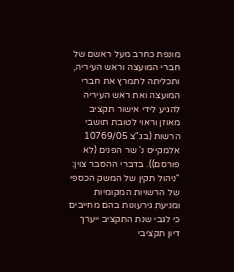מונפת כחרב מעל ראשם של חברי המועצה וראש העיריה, ותכליתה לתמרץ את חברי המועצה ואת ראש העיריה להגיע לידי אישור תקציב מאוזן וראוי לטובת תושבי הרשות (בג"צ 10769/05 אלמקייס נ' שר הפנים (לא פורסם)). בדברי ההסבר צוין:
"ניהול תקין של המשק הכספי של הרשויות המקומיות ומניעת גירעונות בהם מחייבים כי לגבי שנת התקציב ייערך דיון תקציבי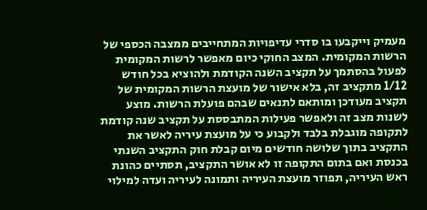מעמיק וייקבעו בו סדרי עדיפויות המתחייבים ממצבה הכספי של הרשות המקומית. המצב החוקי כיום מאפשר לרשות המקומית לפעול בהסתמך על תקציב השנה הקודמת ולהוציא בכל חודש 1/12 מתקציב זה, בלא אישור של מועצת הרשות המקומית של תקציב מעודכן ומותאם לתנאים שבהם פועלת הרשות. מוצע לשנות מצב זה ולאפשר פעילות המתבססת על תקציב שנה קודמת לתקופה מוגבלת בלבד ולקבוע כי על מועצת עיריה לאשר את התקציב בתוך שלושה חודשים מיום קבלת חוק התקציב השנתי בכנסת ואם בתום התקופה זו לא אושר התקציב, תסתיים כהונת ראש העיריה, תפוזר מועצת העיריה ותמונה לעיריה ועדה למילוי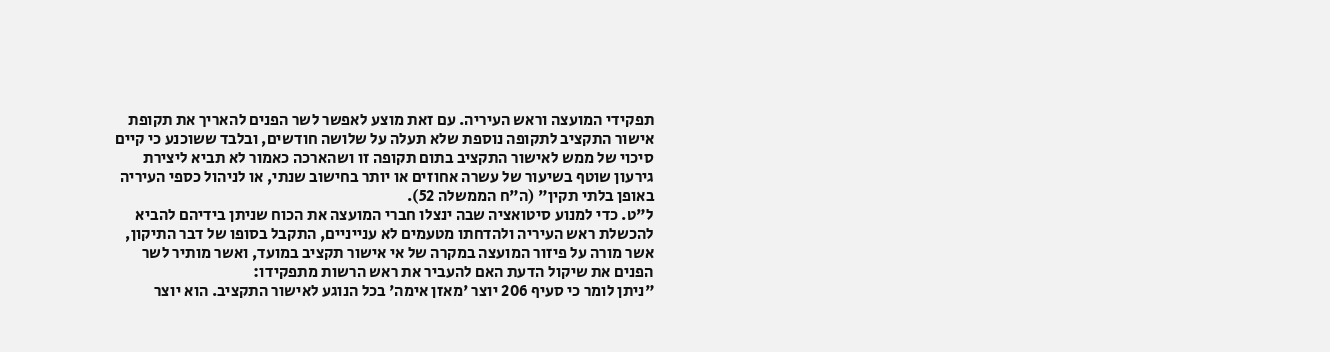תפקידי המועצה וראש העיריה. עם זאת מוצע לאפשר לשר הפנים להאריך את תקופת אישור התקציב לתקופה נוספת שלא תעלה על שלושה חודשים, ובלבד ששוכנע כי קיים סיכוי של ממש לאישור התקציב בתום תקופה זו ושהארכה כאמור לא תביא ליצירת גירעון שוטף בשיעור של עשרה אחוזים או יותר בחישוב שנתי, או לניהול כספי העיריה באופן בלתי תקין" (ה"ח הממשלה 52).
ל"ט. כדי למנוע סיטואציה שבה ינצלו חברי המועצה את הכוח שניתן בידיהם להביא להכשלת ראש העיריה ולהדחתו מטעמים לא ענייניים, התקבל בסופו של דבר התיקון, אשר מורה על פיזור המועצה במקרה של אי אישור תקציב במועד, ואשר מותיר לשר הפנים את שיקול הדעת האם להעביר את ראש הרשות מתפקידו:
"ניתן לומר כי סעיף 206 יוצר 'מאזן אימה' בכל הנוגע לאישור התקציב. הוא יוצר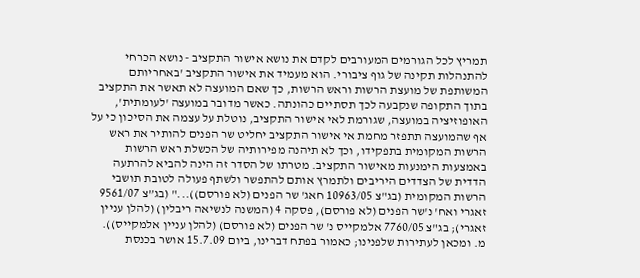תמריץ לכל הגורמים המעורבים לקדם את נושא אישור התקציב - נושא הכרחי להתנהלות תקינה של גוף ציבורי. הוא מעמיד את אישור התקציב 'באחריותם המשותפת של מועצת הרשות וראש הרשות, כך שאם המועצה לא תאשר את התקציב בתוך התקופה שנקבעה לכך תסתיים כהונתה. כאשר מדובר במועצה 'לעומתית', האופוזיציה במועצה, שגורמת לאי אישור התקציב, נוטלת על עצמה את הסיכון כי על אף שהמועצה תתפזר מחמת אי אישור התקציב יחליט שר הפנים להותיר את ראש הרשות המקומית בתפקידו, וכך לא תיהנה מפירותיה של הכשלת ראש הרשות באמצעות הימנעות מאישור התקציב. מטרתו של הסדר זה הינה להביא להרתעה הדדית של הצדדים היריבים ולתמרץ אותם להתפשר ולשתף פעולה לטובת תושבי הרשות המקומית (בג"צ 10963/05 חאג' שר הפנים (לא פורסם))..." (בג”צ 9561/07 זאגרי ואח' נ'שר הפנים (לא פורסם), פסקה 4 (המשנה לנשיאה ריבלין) (להלן עניין זאגרי); בג"צ 7760/05 אלמקייס נ' שר הפנים (לא פורסם) (להלן עניין אלמקייס)).
מ. ומכאן לעתירות שלפנינו; כאמור בפתח דברינו, ביום 15.7.09 אושר בכנסת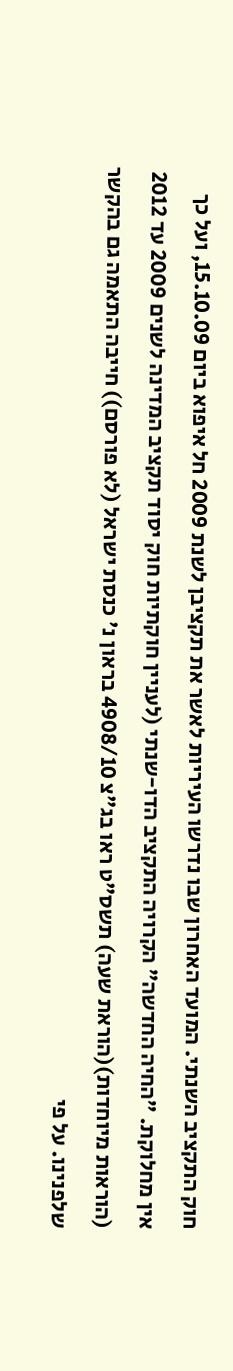חוק התקציב השנתי. המועד האחרון שבו נדרשו העיריות לאשר את תקציבן לשנת 2009 חל איפוא ביום 15.10.09, ועל כך אין מחלוקת. "החיה החדשה" הקרויה התקציב הדו-שנתי (לעניין חוקתיות חוק יסוד תקציב המדינה לשנים 2009 עד 2012 (הוראות מיוחדות)(הוראת שעה) תשס"ט ראו בג"צ 4908/10 בראון נ' כנסת ישראל (לא פורסם)) חייבה התאמה גם בהקשר שלפנינו. על פי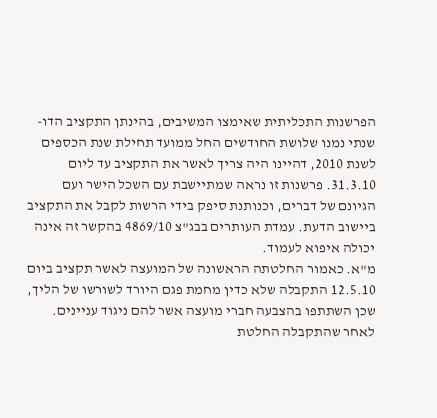הפרשנות התכליתית שאימצו המשיבים, בהינתן התקציב הדו-שנתי נמנו שלושת החודשים החל ממועד תחילת שנת הכספים לשנת 2010, דהיינו היה צריך לאשר את התקציב עד ליום 31.3.10. פרשנות זו נראה שמתיישבת עם השכל הישר ועם הגיונם של דברים, וכנותנת סיפק בידי הרשות לקבל את התקציב ביישוב הדעת. עמדת העותרים בבג"צ 4869/10 בהקשר זה אינה יכולה איפוא לעמוד.
מ"א. כאמור החלטתה הראשונה של המועצה לאשר תקציב ביום 12.5.10 התקבלה שלא כדין מחמת פגם היורד לשורשו של הליך, שכן השתתפו בהצבעה חברי מועצה אשר להם ניגוד עניינים. לאחר שהתקבלה החלטת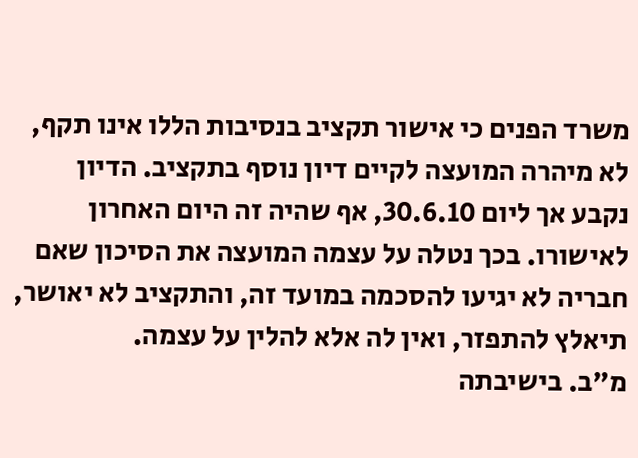משרד הפנים כי אישור תקציב בנסיבות הללו אינו תקף, לא מיהרה המועצה לקיים דיון נוסף בתקציב. הדיון נקבע אך ליום 30.6.10, אף שהיה זה היום האחרון לאישורו. בכך נטלה על עצמה המועצה את הסיכון שאם חבריה לא יגיעו להסכמה במועד זה, והתקציב לא יאושר, תיאלץ להתפזר, ואין לה אלא להלין על עצמה.
מ"ב. בישיבתה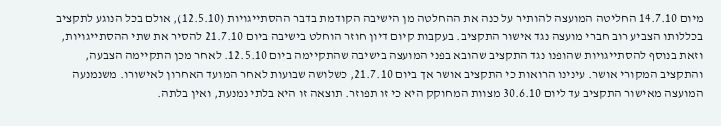מיום 14.7.10 החליטה המועצה להותיר על כנה את ההחלטה מן הישיבה הקודמת בדבר ההסתייגויות (12.5.10), אולם בכל הנוגע לתקציב בכללותו הצביע רוב חברי מועצה נגד אישור התקציב. בעקבות קיום דיון חוזר הוחלט בישיבה ביום 21.7.10 להסיר את שתי ההסתייגויות, וזאת בנוסף להסתייגויות שהופנו נגד התקציב שהובא בפני המועצה בישיבה שהתקיימה ביום 12.5.10. לאחר מכן התקיימה הצבעה, והתקציב המקורי אושר. עינינו הרואות כי התקציב אושר אך ביום 21.7.10, כשלושה שבועות לאחר המועד האחרון לאישורו. משנמנעה המועצה מאישור התקציב עד ליום 30.6.10 מצוות המחוקק היא כי זו תפוזר. תוצאה זו היא בלתי נמנעת, ואין בלתה.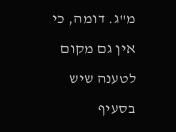מ"ג. דומה, כי אין גם מקום לטענה שיש בסעיף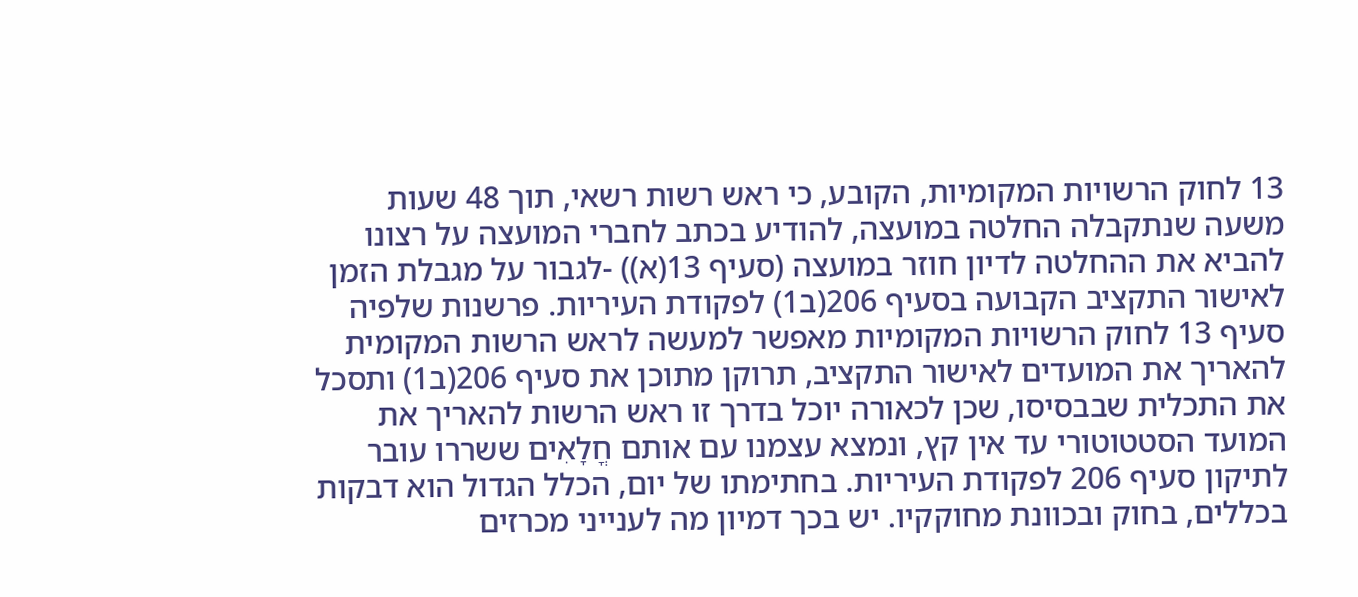13 לחוק הרשויות המקומיות, הקובע, כי ראש רשות רשאי, תוך 48 שעות משעה שנתקבלה החלטה במועצה, להודיע בכתב לחברי המועצה על רצונו להביא את ההחלטה לדיון חוזר במועצה (סעיף 13(א)) -לגבור על מגבלת הזמן לאישור התקציב הקבועה בסעיף 206(ב1) לפקודת העיריות. פרשנות שלפיה סעיף 13 לחוק הרשויות המקומיות מאפשר למעשה לראש הרשות המקומית להאריך את המועדים לאישור התקציב, תרוקן מתוכן את סעיף 206(ב1) ותסכל את התכלית שבבסיסו, שכן לכאורה יוכל בדרך זו ראש הרשות להאריך את המועד הסטטוטורי עד אין קץ, ונמצא עצמנו עם אותם חֳלָאִים ששררו עובר לתיקון סעיף 206 לפקודת העיריות. בחתימתו של יום, הכלל הגדול הוא דבקות בכללים, בחוק ובכוונת מחוקקיו. יש בכך דמיון מה לענייני מכרזים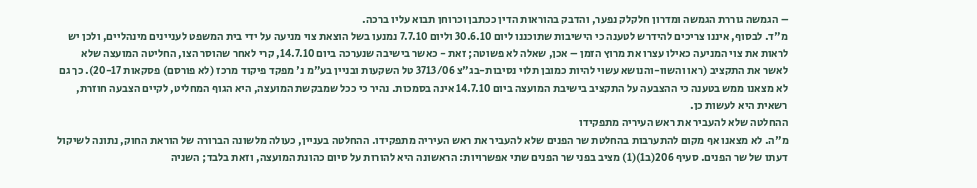– הגמשה גוררת הגמשה ומדרון חלקלק נפער, והדבק בהוראות הדין ככתבן וכרוחן תבוא עליו ברכה.
מ"ד. לבסוף, איננו צריכים להידרש לטענה כי הישיבות שתוכננו ליום 30.6.10 וליום 7.7.10 נמנעו בשל הוצאת צוי מניעה על ידי בית המשפט לעניינים מינהליים, ולכן יש לראות את צוי המניעה כאילו עצרו את מרוץ הזמן – אכן, שאלה לא פשוטה; זאת - כאשר בישיבה שנערכה ביום 14.7.10, קרי לאחר שהוסר הצו, החליטה המועצה שלא לאשר את התקציב (ראו והשוו-והנושא עשוי להיות כמובן תלוי נסיבות-בג"צ 3713/06 טל השקעות ובניין בע"מ נ' מפקד פיקוד מרכז (לא פורסם) פסקאות 20-17). כך גם לא מצאנו ממש בטענה כי ההצבעה על התקציב בישיבת המועצה ביום 14.7.10 אינה בסמכות. נהיר כי ככל שמבקשת המועצה, היא הגוף המחליט, לקיים הצבעה חוזרת, רשאית היא לעשות כן.
ההחלטה שלא להעביר את ראש העיריה מתפקידו
מ"ה. לא מצאנו אף מקום להתערבות בהחלטת שר הפנים שלא להעביר את ראש העיריה מתפקידו. ההחלטה בעניין, כעולה מלשונה הברורה של הוראת החוק, נתונה לשיקול דעתו של שר הפנים. סעיף 206(ב1)(1) מציב בפני שר הפנים שתי אפשרויות: הראשונה היא להורות על סיום כהונת המועצה, וזאת בלבד; השניה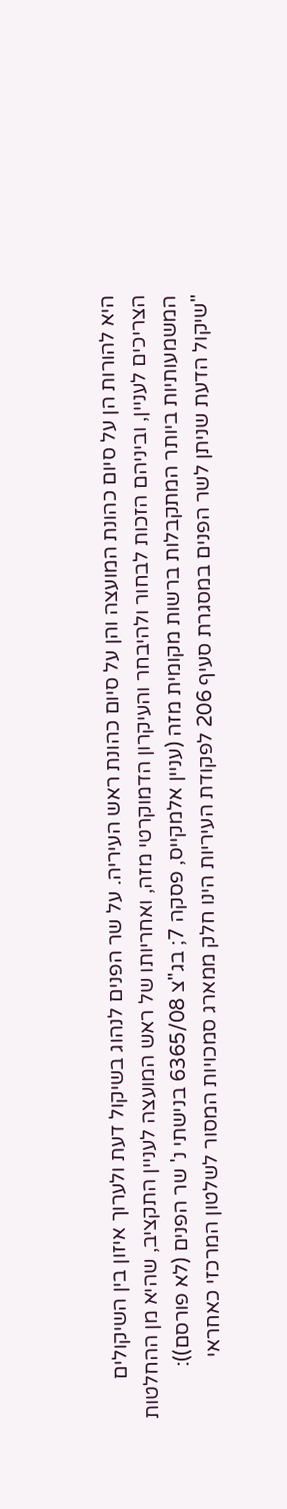היא להורות הן על סיום כהונת המועצה והן על סיום כהונת ראש העיריה. על שר הפנים לנהוג בשיקול דעת ולערוך איזון בין השיקולים הצריכים לעניין, וביניהם הזכות לבחור ולהיבחר והעיקרון הדמוקרטי מזה, ואחריותו של ראש המועצה לעניין התקציב, שהיא מן ההחלטות המשמעותיות ביותר המתקבלות ברשות מקומית מזה (עניין אלמקייס, פסקה 7; בג"צ 6365/08 בנישתי נ' שר הפנים (לא פורסם)):
"שיקול הדעת שניתן לשר הפנים במסגרת סעיף 206 לפקודת העיריות הינו חלק ממארג סמכויות המסור לשלטון המרכזי כאחראי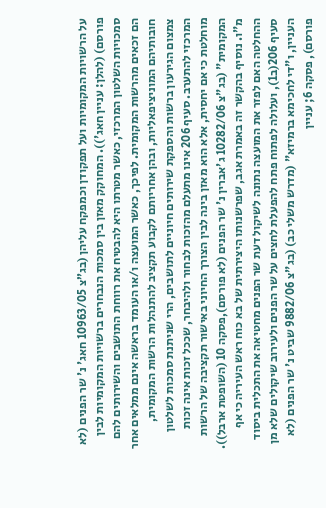על הרשויות המקומיות ועל תפקודן וכמפקח עליהן (בג”צ 10963/05 חאג' נ' שר הפנים (לא פורסם) (להלן: עניין חאג')). המחוקק מאזן בין סמכות הנבחרים ברשויות המקומיות לבין סמכויות השלטון המרכזי, כאשר מטרתו היא להבטיח את רווחת התושבים והשירותים להם הם זכאים מהרשות המקומית. לפיכך, כאשר המועצה ו/או העומד בראשה אינם ממלאים אחר חובותיהם המוניציפאליות, ובהן אחריותם לקבוע תקציב להתנהלות הרשות המקומית, צמצום הגירעון ברשות והספקת שירותים חיוניים לתושבים, הרי שניתנת סמכות לשלטון המרכזי להתערב. סעיף 206 אינו מתעלם מהזכות לבחור ולהיבחר, שככל זכות אינה זכות מוחלטת כי אם יחסית, אלא הוא מאזן בינה לבין הצורך החיוני באישור תקציבה של הרשות המקומית" (בג"צ 10282/06 ג'אברין נ' שר הפנים (לא פורסם),פסקה 10 (השופטת ארבל)).
מ"ו. נוסיף בהקשר זה באמרת אגב, שפרשנותו היצירתית של בא כוח ראש העיריה כי אף ההחלטה האם לפזר את המועצה נתונה לשיקול דעת שר הפנים מחטיאה את התכלית ביסוד סעיף 206(ב1), ועלולה לפתוח פתח להפעלת לחצים על שר הפנים ולעירוב שיקולים שלא מן העניין, ו"די לחכימא ברמיזא" (מדרש משלי כב) (בג"צ 9882/06 שביט נ' שר הפנים (לא פורסם), פסקה 6; עניין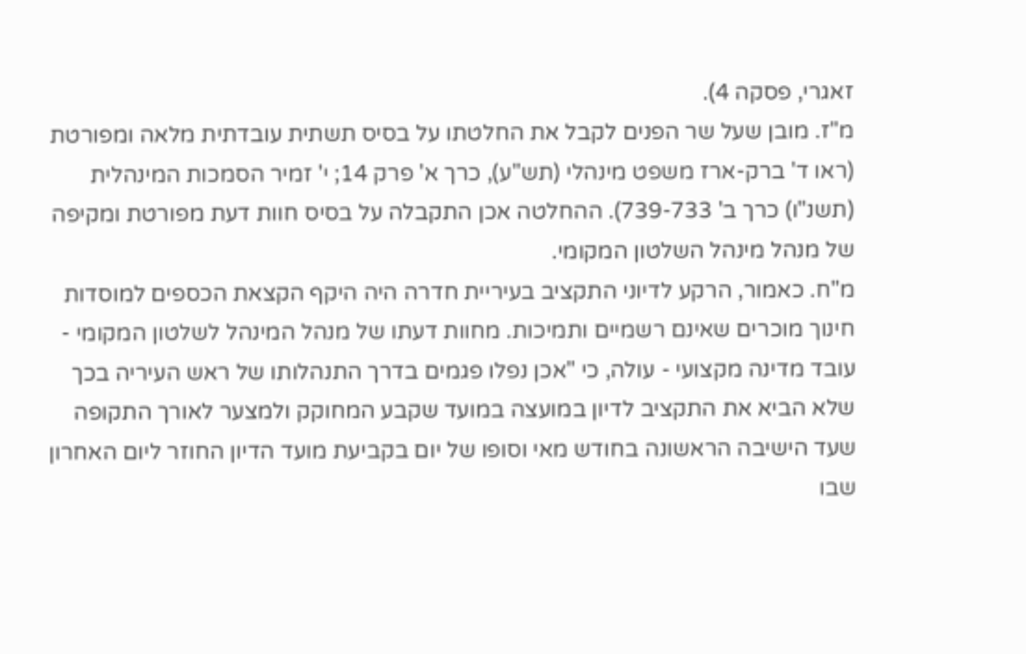זאגרי, פסקה 4).
מ"ז. מובן שעל שר הפנים לקבל את החלטתו על בסיס תשתית עובדתית מלאה ומפורטת (ראו ד' ברק-ארז משפט מינהלי (תש"ע), כרך א' פרק 14; י' זמיר הסמכות המינהלית (תשנ"ו) כרך ב' 739-733). ההחלטה אכן התקבלה על בסיס חוות דעת מפורטת ומקיפה של מנהל מינהל השלטון המקומי.
מ"ח. כאמור, הרקע לדיוני התקציב בעיריית חדרה היה היקף הקצאת הכספים למוסדות חינוך מוכרים שאינם רשמיים ותמיכות. מחוות דעתו של מנהל המינהל לשלטון המקומי - עובד מדינה מקצועי - עולה, כי "אכן נפלו פגמים בדרך התנהלותו של ראש העיריה בכך שלא הביא את התקציב לדיון במועצה במועד שקבע המחוקק ולמצער לאורך התקופה שעד הישיבה הראשונה בחודש מאי וסופו של יום בקביעת מועד הדיון החוזר ליום האחרון שבו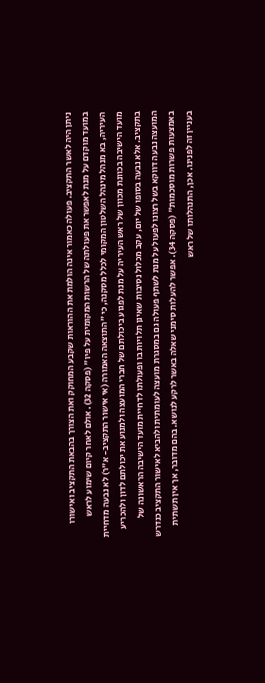ניתן היה לאשר התקציב. פעולה כאמור אינה הולמת את ההוראות שקבע המחוקק ואת הצורך בהבאת התקציב ואישורו במועד מוקדם על מנת לאפשר את פעולתה של הרשות המקומית על פיו" (פסקה 32). אולם לאחר קיום שימוע לראש העיריה, בא מנהל מינהל השלטון המקומי לכלל מסקנה, כי "התוצאה האמורה (אי אישור התקציב- א"ר) לא נבעה מדחיית מועד הישיבה בכוונת מכוון של ראש העיריה על מנת לפגוע ביכולתם של חברי המועצה ולמנוע את יכולתם לדון ולהכריע בתקציב. אלא נבעה בסופו של יום, עקב מכלול נסיבות שאינן תלויות בו ופעולתו לדחיית מועד הישיבה הראשונה של המועצה נבעה דווקא בשל רצונו לפעול על מנת לשתף פעולה גם במסגרת מועצה לעומתית ולהביא לאישור התקציב כנדרש באמצעות פשרות מוסכמות" (פסקה 34). אפשר להעלות סימני שאלה באשר לרקע לנושא. בהם מדובר, אך אין תשתית בעניין זה לפנינו. אכן, התנהלותו של ראש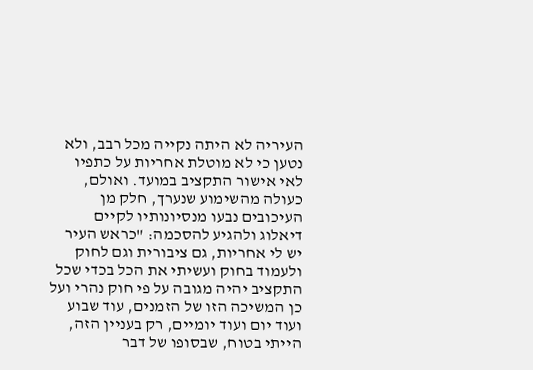העיריה לא היתה נקייה מכל רבב, ולא נטען כי לא מוטלת אחריות על כתפיו לאי אישור התקציב במועד. ואולם, כעולה מהשימוע שנערך, חלק מן העיכובים נבעו מנסיונותיו לקיים דיאלוג ולהגיע להסכמה: "כראש העיר יש לי אחריות, גם ציבורית וגם לחוק ולעמוד בחוק ועשיתי את הכל בכדי שכל התקציב יהיה מגובה על פי חוק נהרי ועל כן המשיכה הזו של הזמנים, עוד שבוע ועוד יום ועוד יומיים, רק בעניין הזה, הייתי בטוח, שבסופו של דבר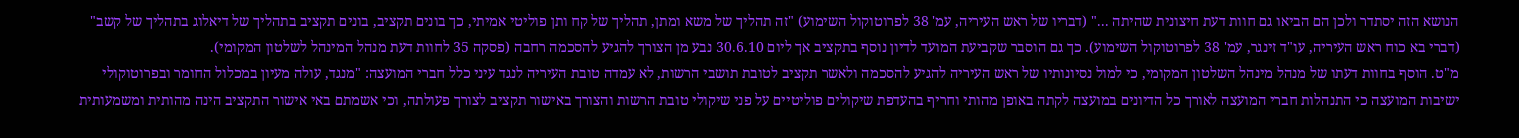הנושא הזה יסתדר ולכן הם הביאו גם חוות דעת חיצונית שהיתה ..." (דבריו של ראש העיריה, עמ' 38 לפרוטוקול השימוע) "זה תהליך של משא ומתן, תהליך של קח ותן פוליטי אמיתי, כך בונים תקציב, בונים תקציב בתהליך של דיאלוג בתהליך של קשב" (דברי בא כוח ראש העיריה, עו"ד זינגר, עמ' 38 לפרוטוקול השימוע). כך גם הוסבר שקביעת המועד לדיון נוסף בתקציב אך ליום 30.6.10 נבע מן הצורך להגיע להסכמה רחבה (פסקה 35 לחוות דעת מנהל המינהל לשלטון המקומי).
מ"ט. הוסף בחוות דעתו של מנהל מינהל השלטון המקומי, כי למול נסיונותיו של ראש העיריה להגיע להסכמה ולאשר תקציב לטובת תושבי הרשות, לא עמדה טובת העיריה לנגד עיני כלל חברי המועצה: "מנגד, עולה מעיון במכלול החומר ובפרוטוקולי ישיבות המועצה כי התנהלות חברי המועצה לאורך כל הדיונים במועצה לקתה באופן מהותי וחריף בהעדפת שיקולים פוליטיים על פני שיקולי טובת הרשות והצורך באישור תקציב לצורך פעולתה, וכי אשמתם באי אישור התקציב הינה מהותית ומשמעותית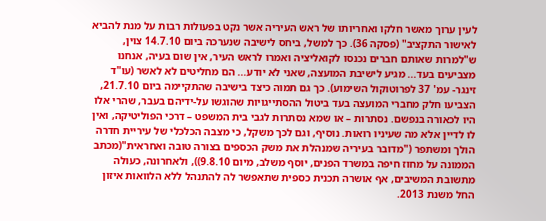לעין ערוך מאשר חלקו ואחריותו של ראש העיריה אשר נקט בפעולות רבות על מנת להביא לאישור התקציב" (פסקה 36). כך למשל, ביחס לישיבה שנערכה ביום 14.7.10 צוין, ש"למרות שאותם חברים נכנסו לקואליציה ואמרו לראש העיר, אין שום בעיה, אנחנו מצביעים בעד... מגיע לישיבת המועצה, שאני לא יודע... הם מחליטים לא לאשר (עו"ד זינגר- עמ' 37 לפרוטוקול השימוע). כך גם תמוה כיצד בישיבה שהתקיימה ביום 21.7.10, הצביעו חלק מחברי המועצה בעד ביטול ההסתייגויות שהוגשו על-ידיהם בעבר, שהרי אלו היו לכאורה בנפשם. נסתרות – או שמא נסתרות לגבי בית המשפט – דרכי הפוליטיקה, ואין לו לדיין אלא מה שעיניו רואות. נוסיף, וגם לכך משקל, כי מצבה הכלכלי של עיריית חדרה הולך ומשתפר ("מדובר בעיריה שמנהלת את משק הכספים בצורה טובה ואחראית"(מכתב הממונה על מחוז חיפה במשרד הפנים, יוסף משלב, מיום 9.8.10)), ולאחרונה, כעולה מתשובת המשיבים, אף אושרה תכנית כספית שתאפשר לה להתנהל ללא הלוואות איזון החל משנת 2013.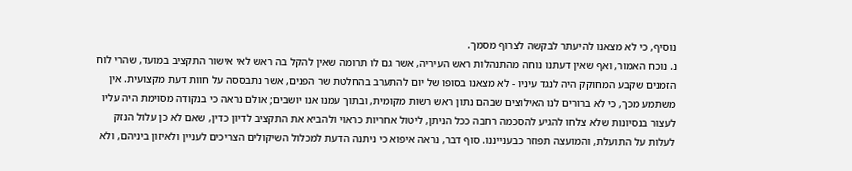נוסיף, כי לא מצאנו להיעתר לבקשה לצרוף מסמך.
נ. נוכח האמור, ואף שאין דעתנו נוחה מהתנהלות ראש העיריה, אשר גם לו תרומה שאין להקל בה ראש לאי אישור התקציב במועד, שהרי לוח הזמנים שקבע המחוקק היה לנגד עיניו - לא מצאנו בסופו של יום להתערב בהחלטת שר הפנים, אשר נתבססה על חוות דעת מקצועית. אין משתמע מכך, כי לא ברורים לנו האילוצים שבהם נתון ראש רשות מקומית, ובתוך עמנו אנו יושבים; אולם נראה כי בנקודה מסוימת היה עליו לעצור בנסיונות שלא צלחו להגיע להסכמה רחבה ככל הניתן, ליטול אחריות כראוי ולהביא את התקציב לדיון כדין, שאם לא כן עלול הנזק לעלות על התועלת, והמועצה תפוזר כבענייננו. סוף דבר, נראה איפוא כי ניתנה הדעת למכלול השיקולים הצריכים לעניין ולאיזון ביניהם, ולא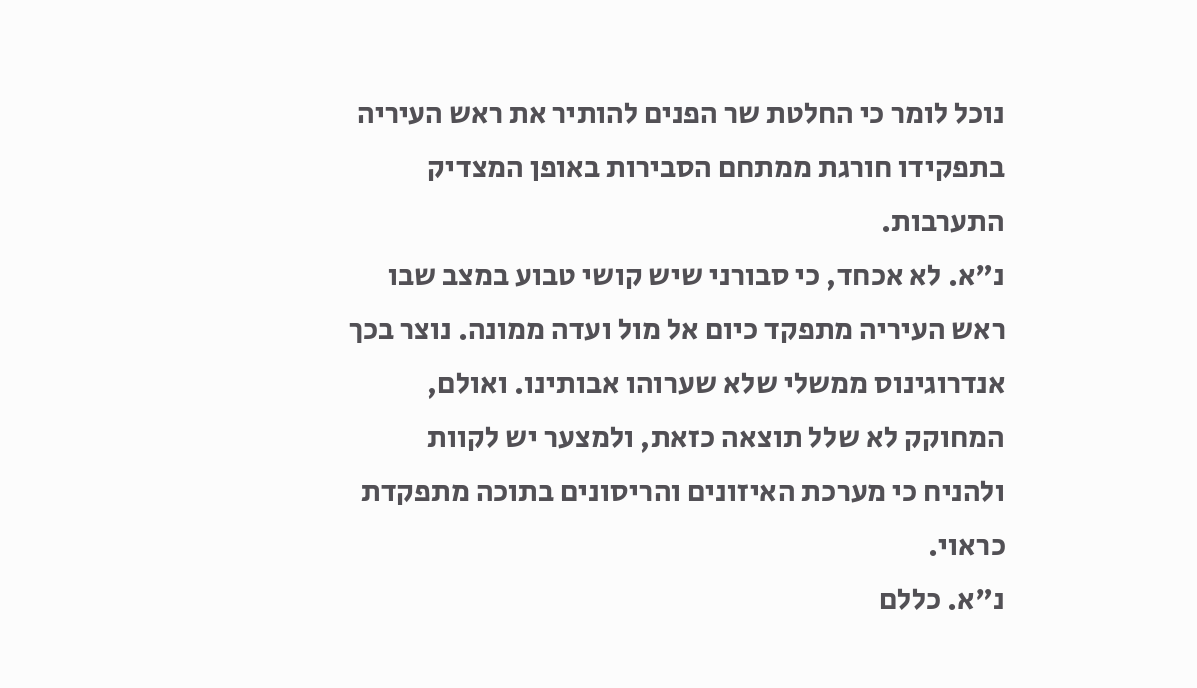נוכל לומר כי החלטת שר הפנים להותיר את ראש העיריה בתפקידו חורגת ממתחם הסבירות באופן המצדיק התערבות.
נ"א. לא אכחד, כי סבורני שיש קושי טבוע במצב שבו ראש העיריה מתפקד כיום אל מול ועדה ממונה. נוצר בכך אנדרוגינוס ממשלי שלא שערוהו אבותינו. ואולם, המחוקק לא שלל תוצאה כזאת, ולמצער יש לקוות ולהניח כי מערכת האיזונים והריסונים בתוכה מתפקדת כראוי.
נ"א. כללם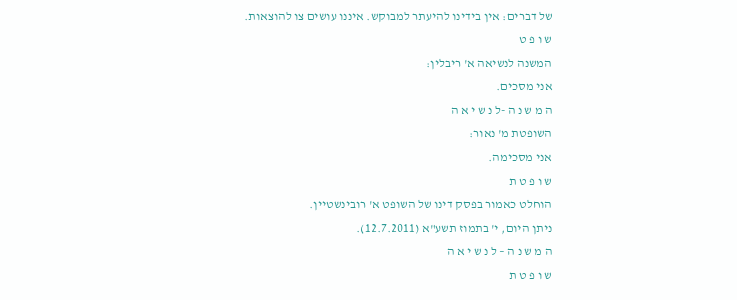של דברים: אין בידינו להיעתר למבוקש. איננו עושים צו להוצאות.
ש ו פ ט
המשנה לנשיאה א' ריבלין:
אני מסכים.
ה מ ש נ ה -ל נ ש י א ה
השופטת מ' נאור:
אני מסכימה.
ש ו פ ט ת
הוחלט כאמור בפסק דינו של השופט א' רובינשטיין.
ניתן היום, י' בתמוז תשע"א (12.7.2011).
ה מ ש נ ה – ל נ ש י א ה
ש ו פ ט ת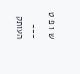ש ו פ ט
___
העותק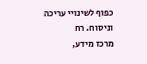כפוף לשינויי עריכה וניסוח. רח
מרכז מידע,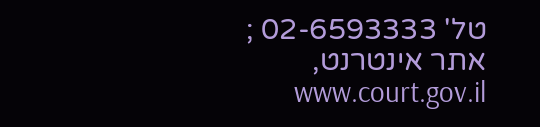טל' 02-6593333 ; אתר אינטרנט, www.court.gov.il